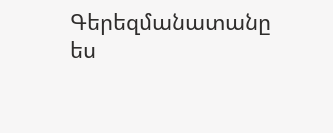Գերեզմանատանը ես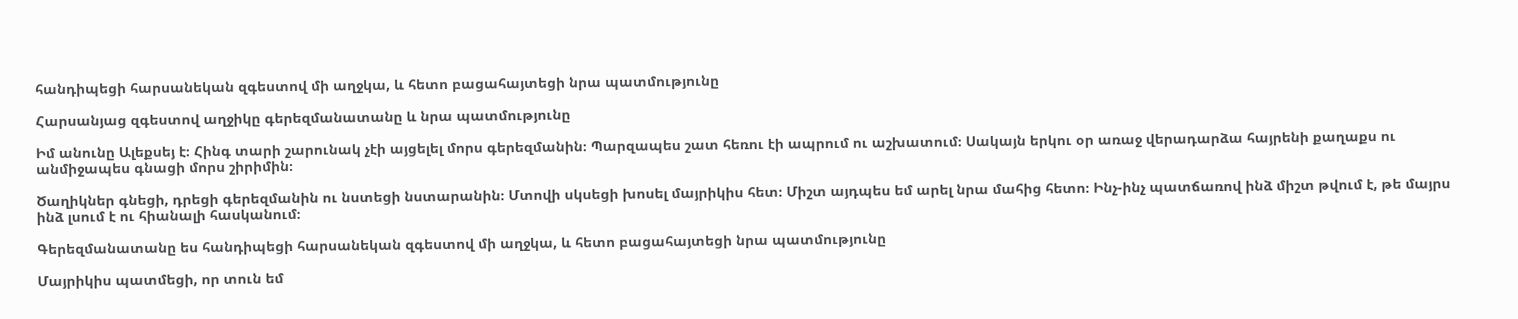հանդիպեցի հարսանեկան զգեստով մի աղջկա, և հետո բացահայտեցի նրա պատմությունը

Հարսանյաց զգեստով աղջիկը գերեզմանատանը և նրա պատմությունը

Իմ անունը Ալեքսեյ է։ Հինգ տարի շարունակ չէի այցելել մորս գերեզմանին։ Պարզապես շատ հեռու էի ապրում ու աշխատում։ Սակայն երկու օր առաջ վերադարձա հայրենի քաղաքս ու անմիջապես գնացի մորս շիրիմին։

Ծաղիկներ գնեցի, դրեցի գերեզմանին ու նստեցի նստարանին։ Մտովի սկսեցի խոսել մայրիկիս հետ։ Միշտ այդպես եմ արել նրա մահից հետո։ Ինչ-ինչ պատճառով ինձ միշտ թվում է, թե մայրս ինձ լսում է ու հիանալի հասկանում։

Գերեզմանատանը ես հանդիպեցի հարսանեկան զգեստով մի աղջկա, և հետո բացահայտեցի նրա պատմությունը

Մայրիկիս պատմեցի, որ տուն եմ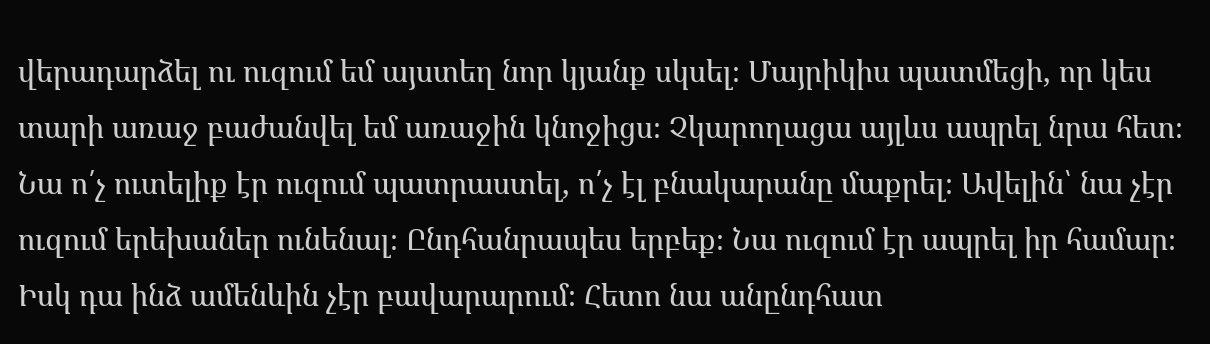վերադարձել ու ուզում եմ այստեղ նոր կյանք սկսել։ Մայրիկիս պատմեցի, որ կես տարի առաջ բաժանվել եմ առաջին կնոջիցս։ Չկարողացա այլևս ապրել նրա հետ։ Նա ո՛չ ուտելիք էր ուզում պատրաստել, ո՛չ էլ բնակարանը մաքրել։ Ավելին՝ նա չէր ուզում երեխաներ ունենալ։ Ընդհանրապես երբեք։ Նա ուզում էր ապրել իր համար։ Իսկ դա ինձ ամենևին չէր բավարարում։ Հետո նա անընդհատ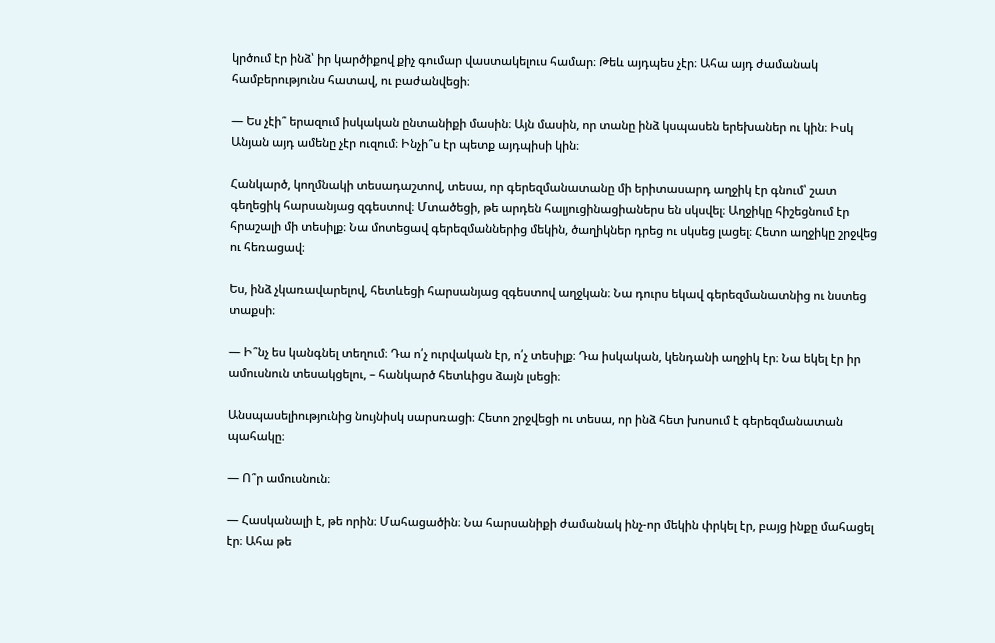կրծում էր ինձ՝ իր կարծիքով քիչ գումար վաստակելուս համար։ Թեև այդպես չէր։ Ահա այդ ժամանակ համբերությունս հատավ, ու բաժանվեցի։

— Ես չէի՞ երազում իսկական ընտանիքի մասին։ Այն մասին, որ տանը ինձ կսպասեն երեխաներ ու կին։ Իսկ Անյան այդ ամենը չէր ուզում։ Ինչի՞ս էր պետք այդպիսի կին։

Հանկարծ, կողմնակի տեսադաշտով, տեսա, որ գերեզմանատանը մի երիտասարդ աղջիկ էր գնում՝ շատ գեղեցիկ հարսանյաց զգեստով։ Մտածեցի, թե արդեն հալյուցինացիաներս են սկսվել։ Աղջիկը հիշեցնում էր հրաշալի մի տեսիլք։ Նա մոտեցավ գերեզմաններից մեկին, ծաղիկներ դրեց ու սկսեց լացել։ Հետո աղջիկը շրջվեց ու հեռացավ։

Ես, ինձ չկառավարելով, հետևեցի հարսանյաց զգեստով աղջկան։ Նա դուրս եկավ գերեզմանատնից ու նստեց տաքսի։

— Ի՞նչ ես կանգնել տեղում։ Դա ո՛չ ուրվական էր, ո՛չ տեսիլք։ Դա իսկական, կենդանի աղջիկ էր։ Նա եկել էր իր ամուսնուն տեսակցելու, – հանկարծ հետևիցս ձայն լսեցի։

Անսպասելիությունից նույնիսկ սարսռացի։ Հետո շրջվեցի ու տեսա, որ ինձ հետ խոսում է գերեզմանատան պահակը։

— Ո՞ր ամուսնուն։

— Հասկանալի է, թե որին։ Մահացածին։ Նա հարսանիքի ժամանակ ինչ-որ մեկին փրկել էր, բայց ինքը մահացել էր։ Ահա թե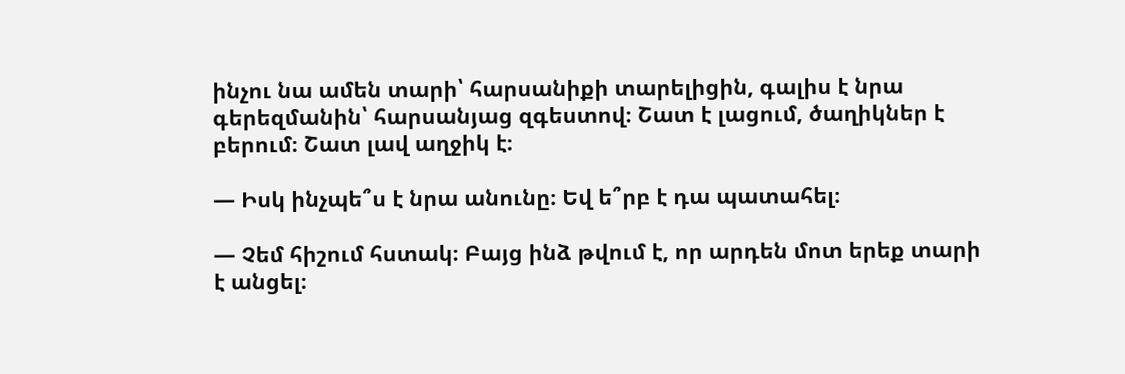ինչու նա ամեն տարի՝ հարսանիքի տարելիցին, գալիս է նրա գերեզմանին՝ հարսանյաց զգեստով։ Շատ է լացում, ծաղիկներ է բերում։ Շատ լավ աղջիկ է։

— Իսկ ինչպե՞ս է նրա անունը։ Եվ ե՞րբ է դա պատահել։

— Չեմ հիշում հստակ։ Բայց ինձ թվում է, որ արդեն մոտ երեք տարի է անցել։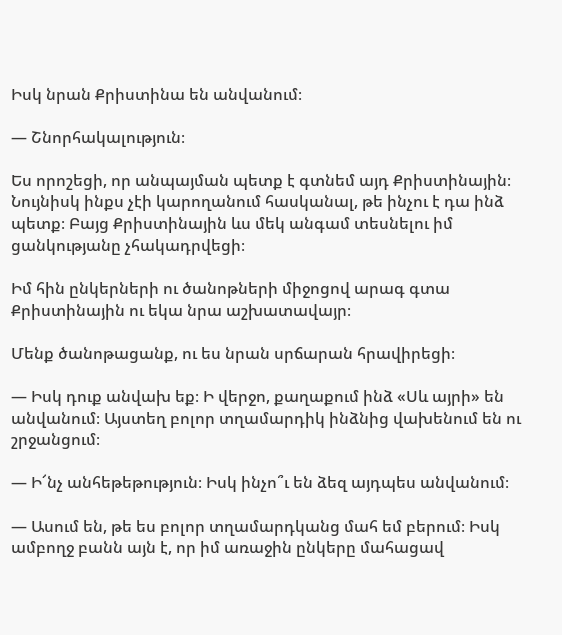Իսկ նրան Քրիստինա են անվանում։

— Շնորհակալություն։

Ես որոշեցի, որ անպայման պետք է գտնեմ այդ Քրիստինային։ Նույնիսկ ինքս չէի կարողանում հասկանալ, թե ինչու է դա ինձ պետք։ Բայց Քրիստինային ևս մեկ անգամ տեսնելու իմ ցանկությանը չհակադրվեցի։

Իմ հին ընկերների ու ծանոթների միջոցով արագ գտա Քրիստինային ու եկա նրա աշխատավայր։

Մենք ծանոթացանք, ու ես նրան սրճարան հրավիրեցի։

— Իսկ դուք անվախ եք։ Ի վերջո, քաղաքում ինձ «Սև այրի» են անվանում։ Այստեղ բոլոր տղամարդիկ ինձնից վախենում են ու շրջանցում։

— Ի՜նչ անհեթեթություն։ Իսկ ինչո՞ւ են ձեզ այդպես անվանում։

— Ասում են, թե ես բոլոր տղամարդկանց մահ եմ բերում։ Իսկ ամբողջ բանն այն է, որ իմ առաջին ընկերը մահացավ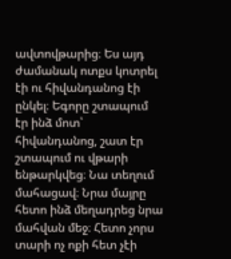ավտովթարից։ Ես այդ ժամանակ ոտքս կոտրել էի ու հիվանդանոց էի ընկել։ Եգորը շտապում էր ինձ մոտ՝ հիվանդանոց, շատ էր շտապում ու վթարի ենթարկվեց։ Նա տեղում մահացավ։ Նրա մայրը հետո ինձ մեղադրեց նրա մահվան մեջ։ Հետո չորս տարի ոչ ոքի հետ չէի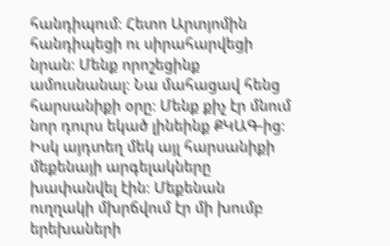հանդիպում։ Հետո Արտյոմին հանդիպեցի ու սիրահարվեցի նրան։ Մենք որոշեցինք ամուսնանալ։ Նա մահացավ հենց հարսանիքի օրը։ Մենք քիչ էր մնում նոր դուրս եկած լինեինք ՔԿԱԳ-ից։ Իսկ այդտեղ մեկ այլ հարսանիքի մեքենայի արգելակները խափանվել էին։ Մեքենան ուղղակի մխրճվում էր մի խումբ երեխաների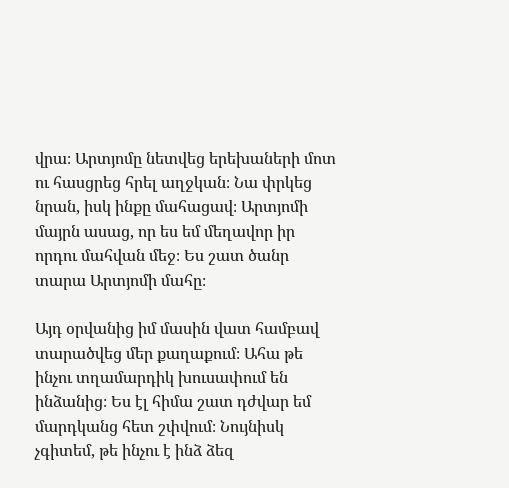վրա։ Արտյոմը նետվեց երեխաների մոտ ու հասցրեց հրել աղջկան։ Նա փրկեց նրան, իսկ ինքը մահացավ։ Արտյոմի մայրն ասաց, որ ես եմ մեղավոր իր որդու մահվան մեջ։ Ես շատ ծանր տարա Արտյոմի մահը։

Այդ օրվանից իմ մասին վատ համբավ տարածվեց մեր քաղաքում։ Ահա թե ինչու տղամարդիկ խուսափում են ինձանից։ Ես էլ հիմա շատ դժվար եմ մարդկանց հետ շփվում։ Նույնիսկ չգիտեմ, թե ինչու է ինձ ձեզ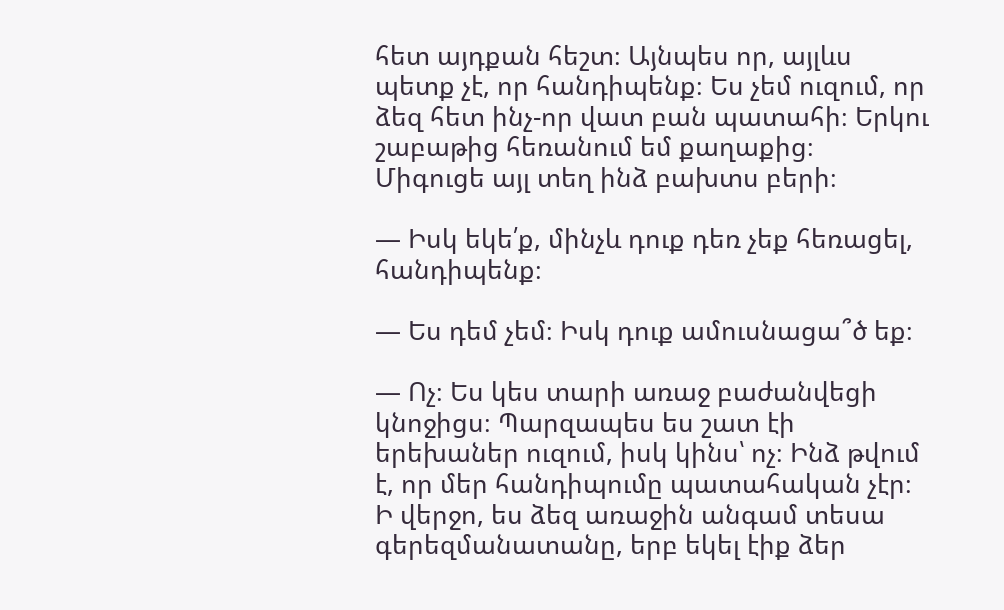հետ այդքան հեշտ։ Այնպես որ, այլևս պետք չէ, որ հանդիպենք։ Ես չեմ ուզում, որ ձեզ հետ ինչ-որ վատ բան պատահի։ Երկու շաբաթից հեռանում եմ քաղաքից։ Միգուցե այլ տեղ ինձ բախտս բերի։

— Իսկ եկե՛ք, մինչև դուք դեռ չեք հեռացել, հանդիպենք։

— Ես դեմ չեմ։ Իսկ դուք ամուսնացա՞ծ եք։

— Ոչ։ Ես կես տարի առաջ բաժանվեցի կնոջիցս։ Պարզապես ես շատ էի երեխաներ ուզում, իսկ կինս՝ ոչ։ Ինձ թվում է, որ մեր հանդիպումը պատահական չէր։ Ի վերջո, ես ձեզ առաջին անգամ տեսա գերեզմանատանը, երբ եկել էիք ձեր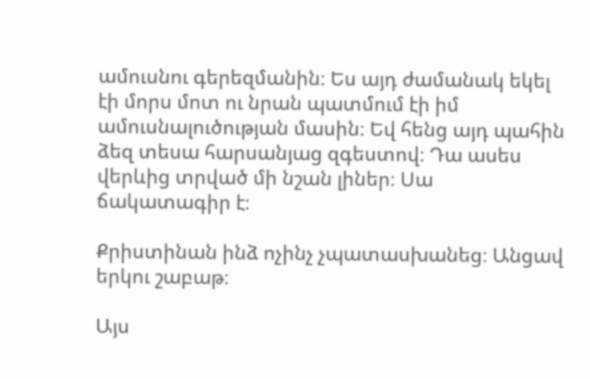ամուսնու գերեզմանին։ Ես այդ ժամանակ եկել էի մորս մոտ ու նրան պատմում էի իմ ամուսնալուծության մասին։ Եվ հենց այդ պահին ձեզ տեսա հարսանյաց զգեստով։ Դա ասես վերևից տրված մի նշան լիներ։ Սա ճակատագիր է։

Քրիստինան ինձ ոչինչ չպատասխանեց։ Անցավ երկու շաբաթ։

Այս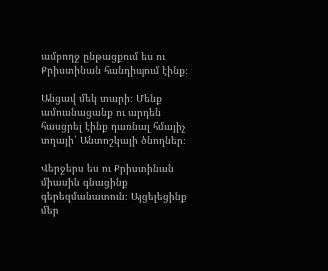ամբողջ ընթացքում ես ու Քրիստինան հանդիպում էինք։

Անցավ մեկ տարի։ Մենք ամուսնացանք ու արդեն հասցրել էինք դառնալ հմայիչ տղայի՝ Անտոշկայի ծնողներ։

Վերջերս ես ու Քրիստինան միասին գնացինք գերեզմանատուն։ Այցելեցինք մեր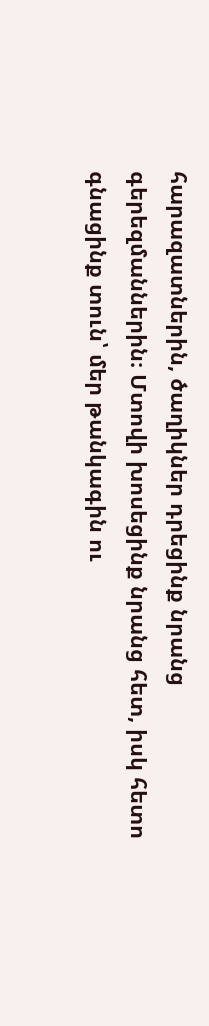հարազատներին, ծաղիկներ դրեցինք նրանց գերեզմաններին։ Մտովի խոսեցինք նրանց հետ, իսկ հետո գնացինք տուն՝ մեր թանկագին ու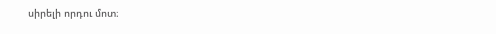սիրելի որդու մոտ։